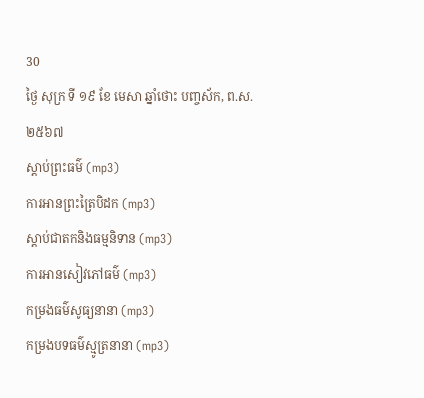30
ថ្ងៃ សុក្រ ទី ១៩ ខែ មេសា ឆ្នាំថោះ បញ្ចស័ក, ព.ស.២៥៦៧
ស្តាប់ព្រះធម៌ (mp3)
ការអានព្រះត្រៃបិដក (mp3)
ស្តាប់ជាតកនិងធម្មនិទាន (mp3)
ការអានសៀវភៅធម៌ (mp3)
កម្រងធម៌សូធ្យនានា (mp3)
កម្រងបទធម៌ស្មូត្រនានា (mp3)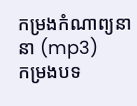កម្រងកំណាព្យនានា (mp3)
កម្រងបទ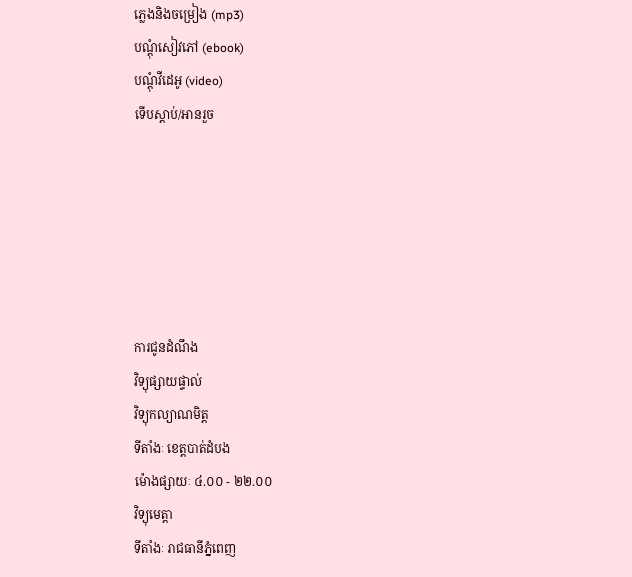ភ្លេងនិងចម្រៀង (mp3)
បណ្តុំសៀវភៅ (ebook)
បណ្តុំវីដេអូ (video)
ទើបស្តាប់/អានរួច






ការជូនដំណឹង
វិទ្យុផ្សាយផ្ទាល់
វិទ្យុកល្យាណមិត្ត
ទីតាំងៈ ខេត្តបាត់ដំបង
ម៉ោងផ្សាយៈ ៤.០០ - ២២.០០
វិទ្យុមេត្តា
ទីតាំងៈ រាជធានីភ្នំពេញ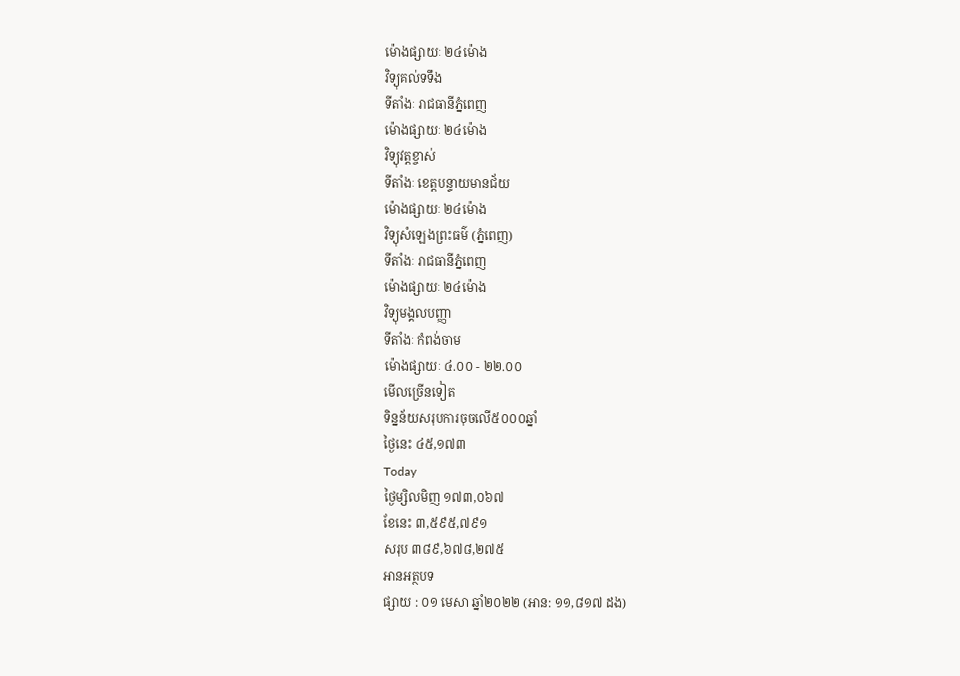ម៉ោងផ្សាយៈ ២៤ម៉ោង
វិទ្យុគល់ទទឹង
ទីតាំងៈ រាជធានីភ្នំពេញ
ម៉ោងផ្សាយៈ ២៤ម៉ោង
វិទ្យុវត្តខ្ចាស់
ទីតាំងៈ ខេត្តបន្ទាយមានជ័យ
ម៉ោងផ្សាយៈ ២៤ម៉ោង
វិទ្យុសំឡេងព្រះធម៌ (ភ្នំពេញ)
ទីតាំងៈ រាជធានីភ្នំពេញ
ម៉ោងផ្សាយៈ ២៤ម៉ោង
វិទ្យុមង្គលបញ្ញា
ទីតាំងៈ កំពង់ចាម
ម៉ោងផ្សាយៈ ៤.០០ - ២២.០០
មើលច្រើនទៀត
ទិន្នន័យសរុបការចុចលើ៥០០០ឆ្នាំ
ថ្ងៃនេះ ៤៥,១៧៣
Today
ថ្ងៃម្សិលមិញ ១៧៣,០៦៧
ខែនេះ ៣,៥៩៥,៧៩១
សរុប ៣៨៩,៦៧៨,២៧៥
អានអត្ថបទ
ផ្សាយ : ០១ មេសា ឆ្នាំ២០២២ (អាន: ១១,៨១៧ ដង)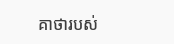គាថារបស់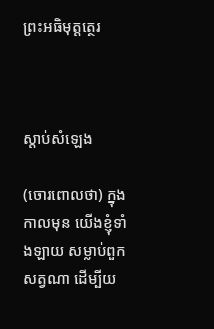ព្រះអធិមុត្តត្ថេរ



ស្តាប់សំឡេង

(ចោរពោលថា) ក្នុងកាលមុន យើងខ្ញុំទាំងឡាយ សម្លាប់ពួកសត្វណា ដើម្បីយ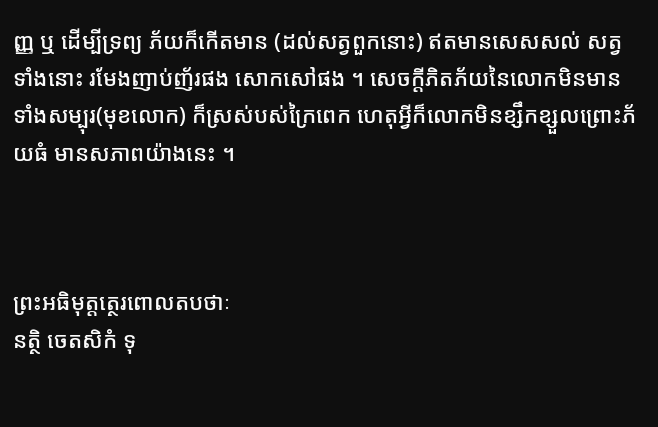ញ្ញ ឬ ដើម្បីទ្រព្យ ភ័យក៏កើតមាន (ដល់សត្វពួកនោះ) ឥតមានសេសសល់ សត្វទាំងនោះ រមែងញាប់ញ័រផង សោកសៅផង ។ សេចក្តីភិតភ័យនៃលោកមិនមាន ទាំងសម្បុរ(មុខលោក) ក៏ស្រស់បស់ក្រៃពេក ហេតុអ្វីក៏លោកមិនខ្សឹកខ្សួលព្រោះភ័យធំ មានសភាពយ៉ាងនេះ ។



ព្រះអធិមុត្តត្ថេរពោលតបថាៈ
នត្ថិ ចេតសិកំ ទុ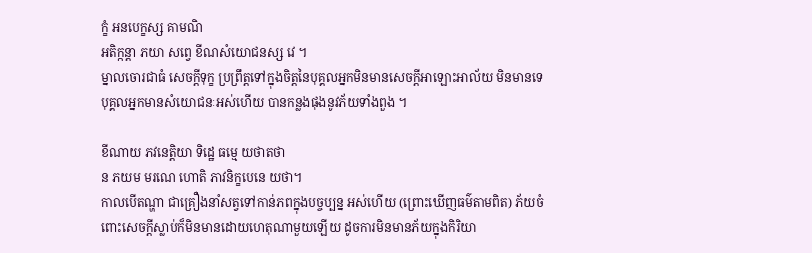ក្ខំ អនបេក្ខស្ស គាមណិ
អតិក្កន្តា ភយា សព្វេ ខីណសំយោជនស្ស វេ ។
ម្នាលចោរជាធំ សេចក្តីទុក្ខ ប្រព្រឹត្តទៅក្នុងចិត្តនៃបុគ្គលអ្នកមិនមានសេចក្តីអាឡោះអាល័យ មិនមានទេ បុគ្គលអ្នកមានសំយោជនៈអស់ហើយ បានកន្លងផុងនូវភ័យទាំងពួង ។

ខីណាយ ភវនេត្តិយា ទិដ្ឋេ ធម្មេ យថាតថា
ន ភយម មរណេ ហោតិ ភាវនិក្ខបេនេ យថា។
កាលបើតណ្ហា ជាគ្រឿងនាំសត្វទៅកាន់ភពក្នុងបច្ចប្បន្ន អស់ហើយ (ព្រោះឃើញធម៌តាមពិត) ភ័យចំពោះសេចក្តីស្លាប់ក៏មិនមានដោយហេតុណាមួយឡើយ ដូចការមិនមានភ័យក្នុងកិរិយា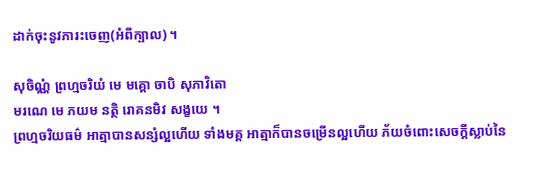ដាក់ចុះនូវភារះចេញ(អំពីក្បាល) ។

សុចិណ្ណំ ព្រហ្មចរិយំ មេ មគ្គោ ចាបិ សុភាវិតោ
មរណេ មេ ភយម នត្ថិ រោគនមិវ សង្ខយេ ។
ព្រហ្មចរិយធម៌ អាត្មាបានសន្សំល្អហើយ ទាំងមគ្គ អាត្មាក៏បានចម្រើនល្អហើយ ភ័យចំពោះសេចក្តីស្លាប់នៃ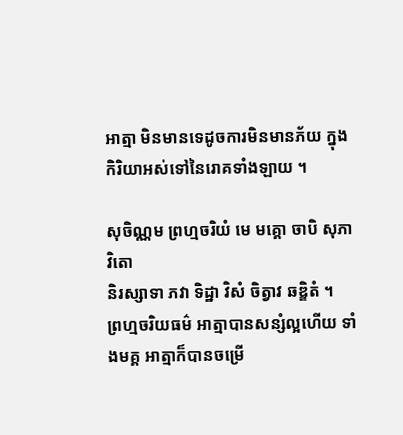អាត្មា មិនមានទេដូចការមិនមានភ័យ ក្នុងកិរិយាអស់ទៅនៃរោគទាំងឡាយ ។

សុចិណ្ណម ព្រហ្មចរិយំ មេ មគ្គោ ចាបិ សុភាវិតោ
និរស្សាទា ភវា ទិដ្ឋា វិសំ ចិត្វាវ ឆឌ្ឌិតំ ។
ព្រហ្មចរិយធម៌ អាត្មាបានសន្សំល្អហើយ ទាំងមគ្គ អាត្មាក៏បានចម្រើ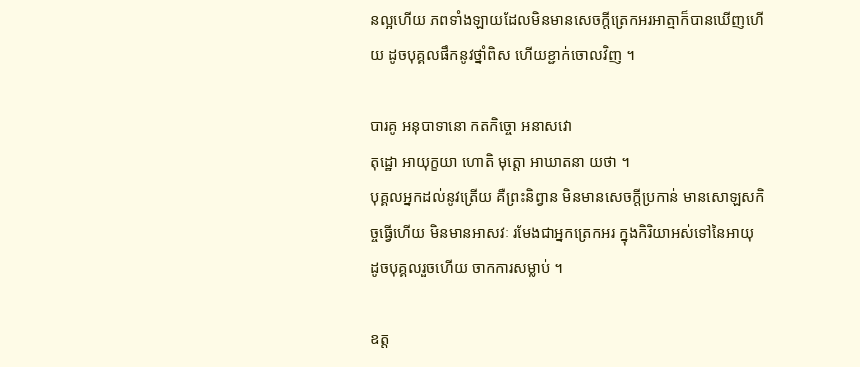នល្អហើយ ភពទាំងឡាយដែលមិនមានសេចក្តីត្រេកអរអាត្មាក៏បានឃើញហើយ ដូចបុគ្គលផឹកនូវថ្នាំពិស ហើយខ្ជាក់ចោលវិញ ។

បារគូ អនុបាទានោ កតកិច្ចោ អនាសវោ
តុដ្ឋោ អាយុក្ខយា ហោតិ មុត្តោ អាឃាតនា យថា ។
បុគ្គលអ្នកដល់នូវត្រើយ គឺព្រះនិព្វាន មិនមានសេចក្តីប្រកាន់ មានសោឡសកិច្ចធ្វើហើយ មិនមានអាសវៈ រមែងជាអ្នកត្រេកអរ ក្នុងកិរិយាអស់ទៅនៃអាយុ ដូចបុគ្គលរួចហើយ ចាកការសម្លាប់ ។

ឧត្ត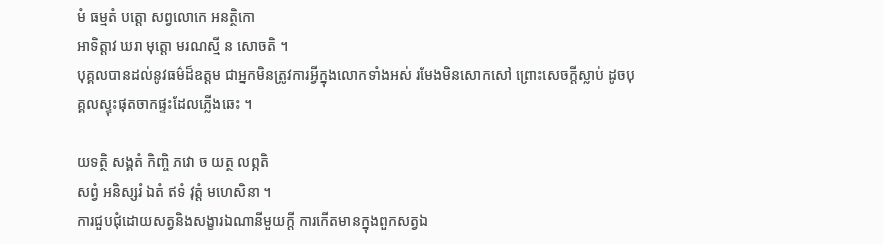មំ ធម្មតំ បត្តោ សព្វលោកេ អនត្ថិកោ
អាទិត្តាវ ឃរា មុត្តោ មរណស្មី ន សោចតិ ។
បុគ្គលបានដល់នូវធម៌ដ៏ឧត្តម ជាអ្នកមិនត្រូវការអ្វីក្នុងលោកទាំងអស់ រមែងមិនសោកសៅ ព្រោះសេចក្តីស្លាប់ ដូចបុគ្គលស្ទុះផុតចាកផ្ទះដែលភ្លើងឆេះ ។

យទត្ថិ សង្គតំ កិញ្ចិ ភវោ ច យត្ថ លព្ភតិ
សព្វំ អនិស្សរំ ឯតំ ឥទំ វុត្តំ មហេសិនា ។
ការជួបជុំដោយសត្វនិងសង្ខារឯណានីមួយក្តី ការកើតមានក្នុងពួកសត្វឯ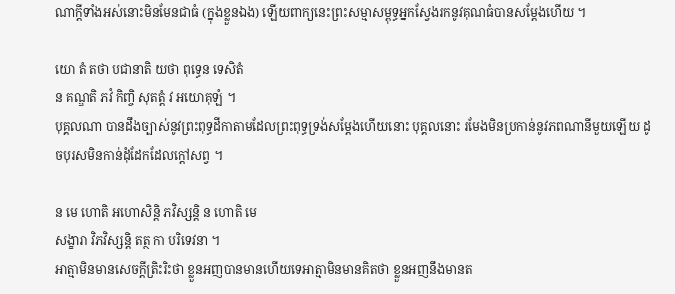ណាក្តីទាំងអស់នោះមិនមែនជាធំ (ក្នុងខ្លួនឯង) ឡើយពាក្យនេះព្រះសម្មាសម្ពុទ្ធអ្នកស្វែងរកនូវគុណធំបានសម្តែងហើយ ។

យោ តំ តថា បជានាតិ យថា ពុទ្ធេន ទេសិតំ
ន គណ្ឌតិ ភវំ កិញ្ចិ សុតត្តំ វ អយោគុឡំ ។
បុគ្គលណា បានដឹងច្បាស់នូវព្រះពុទ្ធដីកាតាមដែលព្រះពុទ្ធទ្រង់សម្តែងហើយនោះ បុគ្គលនោះ រមែងមិនប្រកាន់នូវភពណានីមួយឡើយ ដូចបុរសមិនកាន់ដុំដែកដែលក្តៅសព្វ ។

ន មេ ហោតិ អហោសិន្តិ ភវិស្សន្តិ ន ហោតិ មេ
សង្ខារា វិភវិស្សន្តិ តត្ថ កា បរិទេវនា ។
អាត្មាមិនមានសេចក្តីត្រិះរិះថា ខ្លួនអញបានមានហើយទេអាត្មាមិនមានគិតថា ខ្លួនអញនឹងមានត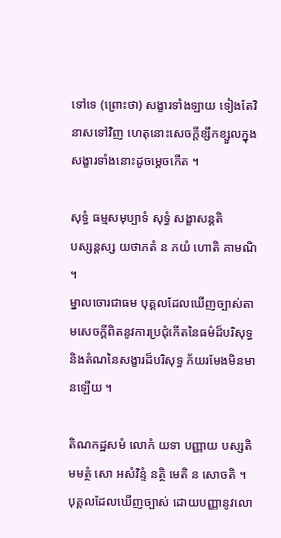ទៅទេ (ព្រោះថា) សង្ខារទាំងឡាយ ទៀងតែវិនាសទៅវិញ ហេតុនោះសេចក្តីខ្សឹកខ្សួលក្នុងសង្ខារទាំងនោះដូចម្តេចកើត ។

សុទ្ធំ ធម្មសមុប្បាទំ សុទ្ធំ សង្ខាសន្តតិ
បស្សន្តស្ស យថាភតំ ន ភយំ ហោតិ គាមណិ ។
ម្នាលចោរជាធម បុគ្គលដែលឃើញច្បាស់តាមសេចក្តីពិតនូវការប្រជុំកើតនៃធម៌ដ៏បរិសុទ្ធ និងតំណនៃសង្ខារដ៏បរិសុទ្ធ ភ័យរមែងមិនមានឡើយ ។

តិណកដ្ឋសមំ លោកំ យទា បញ្ញាយ បស្សតិ
មមត្ថំ សោ អសំវិន្ទំ នត្ថិ មេតិ ន សោចតិ ។
បុគ្គលដែលឃើញច្បាស់ ដោយបញ្ញានូវលោ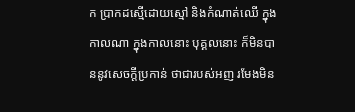ក ប្រាកដស្មើដោយស្មៅ និងកំណាត់ឈើ ក្នុងកាលណា ក្នុងកាលនោះ បុគ្គលនោះ ក៏មិនបាននូវសេចក្តីប្រកាន់ ថាជារបស់អញ រមែងមិន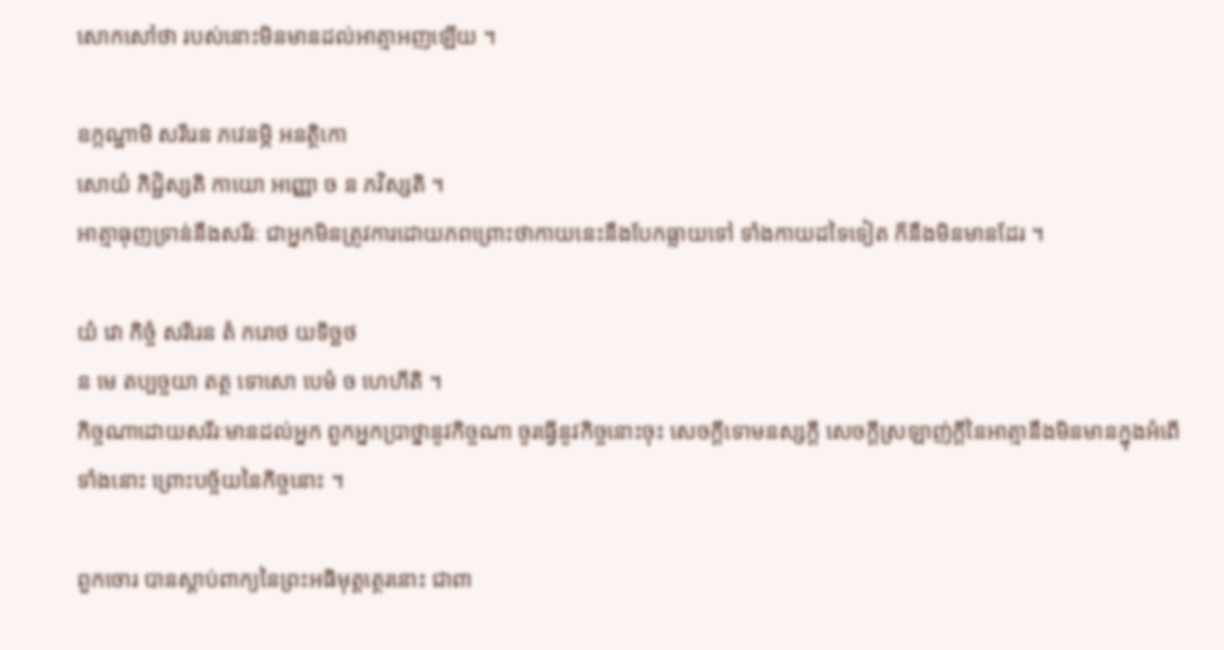សោកសៅថា របស់នោះមិនមានដល់អាត្មាអញឡើយ ។

ឧក្កណ្ឋាមិ សរីរេន ភវេនម្ភិ អនត្ថិកោ
សោយំ ភិជ្ជិស្សតិ កាយោ អញ្ញោ ច ន ភវិស្សតិ ។
អាត្មាធុញទ្រាន់នឹងសរីរៈ ជាអ្នកមិនត្រូវការដោយភពព្រោះថាកាយនេះនឹងបែកធ្លាយទៅ ទាំងកាយដទៃទៀត ក៏នឹងមិនមានដែរ ។

យំ វោ កិច្ចំ សរីរេន តំ ករោថ យទិច្ឆថ
ន មេ តប្បច្ចយា តត្ថ ទោសោ បេមំ ច ហេហីតិ ។
កិច្ចណាដោយសរីរៈមានដល់អ្នក ពួកអ្នកប្រាថ្នានូវកិច្ចណា ចូរធ្វើនូវកិច្ចនោះចុះ សេចក្តីទោមនស្សក្តី សេចក្តីស្រឡាញ់ក្តីនៃអាត្មានឹងមិនមានក្នុងអំពើទាំងនោះ ព្រោះបច្ច័យនៃកិច្ចនោះ ។

ពួកចោរ បានស្តាប់ពាក្យនៃព្រះអធិមុត្តត្ថេរនោះ ជាពា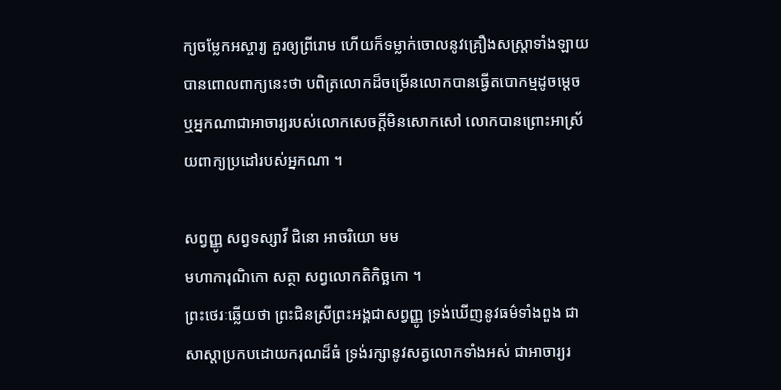ក្យចម្លែកអស្ចារ្យ គួរឲ្យព្រីរោម ហើយក៏ទម្លាក់ចោលនូវគ្រឿងសស្ត្រាទាំងឡាយ បានពោលពាក្យនេះថា បពិត្រលោកដ៏ចម្រើនលោកបានធ្វើតបោកម្មដូចម្តេច ឬអ្នកណាជាអាចារ្យរបស់លោកសេចក្តីមិនសោកសៅ លោកបានព្រោះអាស្រ័យពាក្យប្រដៅរបស់អ្នកណា ។

សព្វញ្ញូ សព្វទស្សាវី ជិនោ អាចរិយោ មម
មហាការុណិកោ សត្ថា សព្វលោកតិកិច្ឆកោ ។
ព្រះថេរៈឆ្លើយថា ព្រះជិនស្រីព្រះអង្គជាសព្វញ្ញូ ទ្រង់ឃើញនូវធម៌ទាំងពួង ជាសាស្តាប្រកបដោយករុណដ៏ធំ ទ្រង់រក្សានូវសត្វលោកទាំងអស់ ជាអាចារ្យរ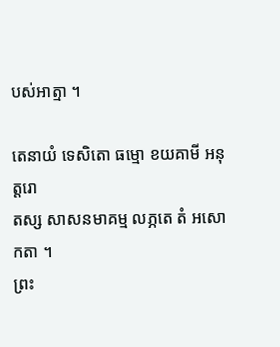បស់អាត្មា ។

តេនាយំ ទេសិតោ ធម្មោ ខយគាមី អនុត្តរោ
តស្ស សាសនមាគម្ម លភ្ភតេ តំ អសោកតា ។
ព្រះ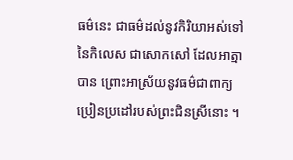ធម៌នេះ ជាធម៌ដល់នូវកិរិយាអស់ទៅនៃកិលេស ជាសោកសៅ ដែលអាត្មាបាន ព្រោះអាស្រ័យនូវធម៌ជាពាក្យប្រៀនប្រដៅរបស់ព្រះជិនស្រីនោះ ។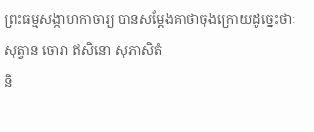ព្រះធម្មសង្កាហកាចារ្យ បានសម្តែងគាថាចុងក្រោយដូច្នេះថាៈ
សុត្វាន ចោរា ឥសិនោ សុភាសិតំ
និ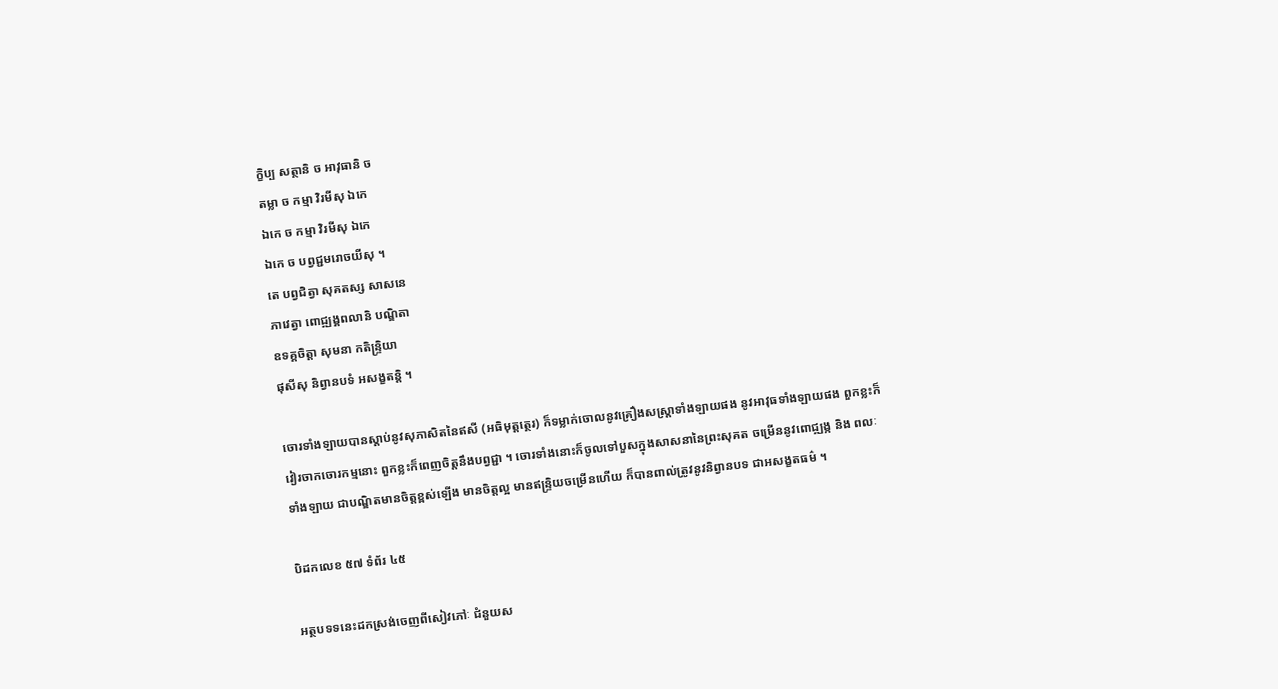ក្ខិប្ប សត្ថានិ ច អាវុធានិ ច
តម្លា ច កម្មា វិរមីសុ ឯកេ
ឯកេ ច កម្មា វិរមីសុ ឯកេ
ឯកេ ច បព្វជ្ជមរោចយីសុ ។
តេ បព្វជិត្វា សុគតស្ស សាសនេ
ភាវេត្វា ពោជ្ឍង្គពលានិ បណ្ឌិតា
ឧទគ្គចិត្តា សុមនា កតិន្ទ្រិយា
ផុសីសុ និព្វានបទំ អសង្ខតន្តិ ។

ចោរទាំងឡាយបានស្តាប់នូវសុភាសិតនៃឥសី (អធិមុត្តត្ថេរ) ក៏ទម្លាក់ចោលនូវគ្រឿងសស្ត្រាទាំងឡាយផង នូវអាវុធទាំងឡាយផង ពួកខ្លះក៏វៀរចាកចោរកម្មនោះ ពួកខ្លះក៏ពេញចិត្តនឹងបព្វជ្ជា ។ ចោរទាំងនោះក៏ចូលទៅបួសក្នុងសាសនានៃព្រះសុគត ចម្រើននូវពោជ្ឍង្ក និង ពលៈទាំងឡាយ ជាបណ្ឌិតមានចិត្តខ្ពស់ឡើង មានចិត្តល្អ មានឥន្ទ្រិយចម្រើនហើយ ក៏បានពាល់ត្រូវនូវនិព្វានបទ ជាអសង្ខតធម៌ ។

បិដកលេខ ៥៧ ទំព័រ ៤៥

អត្ថបទទនេះដកស្រង់ចេញពីសៀវភៅៈ ជំនួយស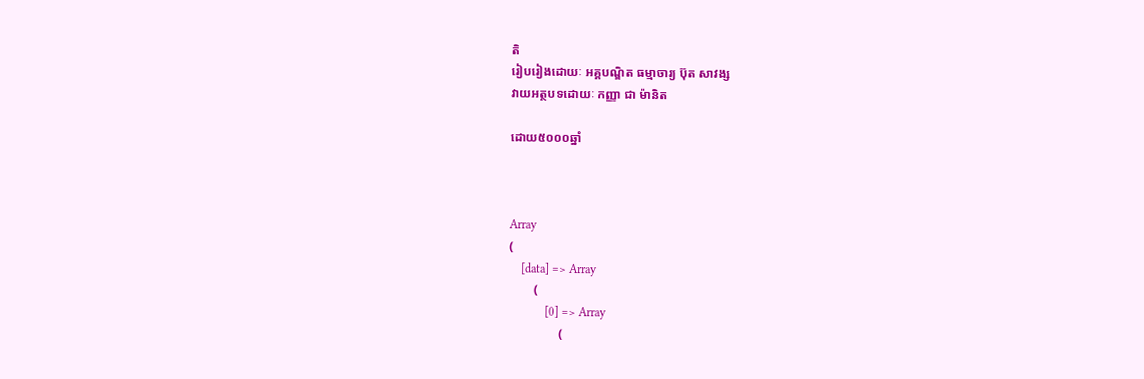តិ
រៀបរៀងដោយៈ អគ្គបណ្ឌិត ធម្មាចារ្យ ប៊ុត សាវង្ស
វាយអត្ថបទដោយៈ កញ្ញា ជា ម៉ានិត

ដោយ៥០០០ឆ្នាំ



Array
(
    [data] => Array
        (
            [0] => Array
                (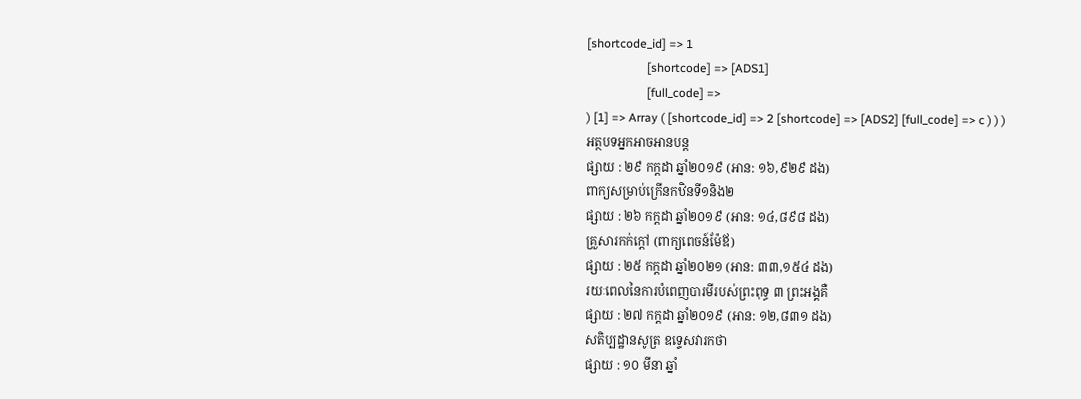[shortcode_id] => 1
                    [shortcode] => [ADS1]
                    [full_code] =>
) [1] => Array ( [shortcode_id] => 2 [shortcode] => [ADS2] [full_code] => c ) ) )
អត្ថបទអ្នកអាចអានបន្ត
ផ្សាយ : ២៩ កក្តដា ឆ្នាំ២០១៩ (អាន: ១៦,៩២៩ ដង)
ពាក្យសម្រាប់ក្រើនកឋិនទី១និង២
ផ្សាយ : ២៦ កក្តដា ឆ្នាំ២០១៩ (អាន: ១៤,៨៩៨ ដង)
គ្រួសារកក់ក្តៅ (ពាក្យពេចន៍ម៉ែឪ)
ផ្សាយ : ២៥ កក្តដា ឆ្នាំ២០២១ (អាន: ៣៣,១៥៤ ដង)
រយៈពេលនៃការបំពេញបារមីរបស់ព្រះពុទ្ធ ៣ ព្រះអង្គគឺ
ផ្សាយ : ២៧ កក្តដា ឆ្នាំ២០១៩ (អាន: ១២,៨៣១ ដង)
សតិប្បដ្ឋានសូត្រ ឧទ្ទេសវារកថា
ផ្សាយ : ១០ មីនា ឆ្នាំ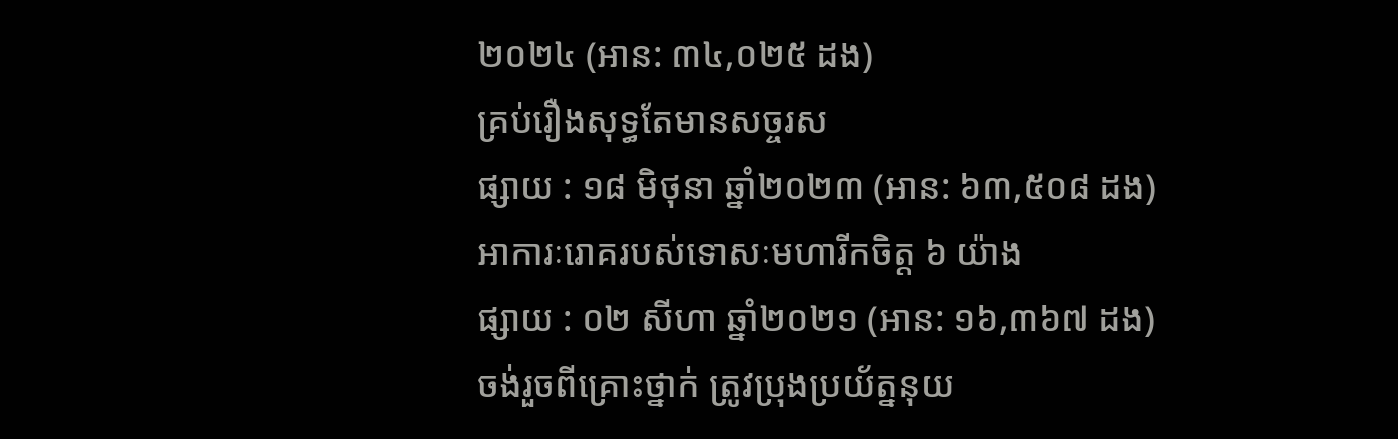២០២៤ (អាន: ៣៤,០២៥ ដង)
គ្រប់រឿងសុទ្ធតែមានសច្ចរស
ផ្សាយ : ១៨ មិថុនា ឆ្នាំ២០២៣ (អាន: ៦៣,៥០៨ ដង)
អាការៈរោគរបស់ទោសៈមហារីកចិត្ត ៦ យ៉ាង
ផ្សាយ : ០២ សីហា ឆ្នាំ២០២១ (អាន: ១៦,៣៦៧ ដង)
ចង់រួចពីគ្រោះថ្នាក់ ត្រូវប្រុងប្រយ័ត្ននុយ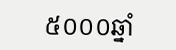៥០០០ឆ្នាំ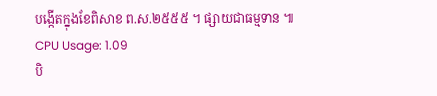បង្កើតក្នុងខែពិសាខ ព.ស.២៥៥៥ ។ ផ្សាយជាធម្មទាន ៕
CPU Usage: 1.09
បិ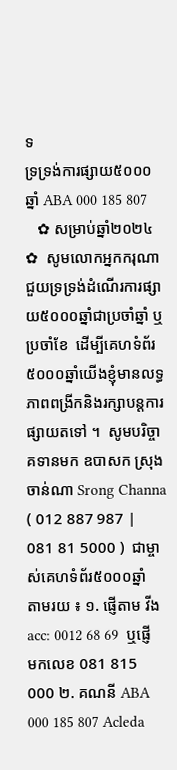ទ
ទ្រទ្រង់ការផ្សាយ៥០០០ឆ្នាំ ABA 000 185 807
   ✿ សម្រាប់ឆ្នាំ២០២៤ ✿  សូមលោកអ្នកករុណាជួយទ្រទ្រង់ដំណើរការផ្សាយ៥០០០ឆ្នាំជាប្រចាំឆ្នាំ ឬប្រចាំខែ  ដើម្បីគេហទំព័រ៥០០០ឆ្នាំយើងខ្ញុំមានលទ្ធភាពពង្រីកនិងរក្សាបន្តការផ្សាយតទៅ ។  សូមបរិច្ចាគទានមក ឧបាសក ស្រុង ចាន់ណា Srong Channa ( 012 887 987 | 081 81 5000 )  ជាម្ចាស់គេហទំព័រ៥០០០ឆ្នាំ   តាមរយ ៖ ១. ផ្ញើតាម វីង acc: 0012 68 69  ឬផ្ញើមកលេខ 081 815 000 ២. គណនី ABA 000 185 807 Acleda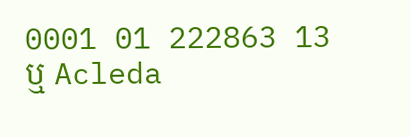0001 01 222863 13 ឬ Acleda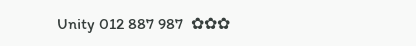Unity 012 887 987  ✿✿✿